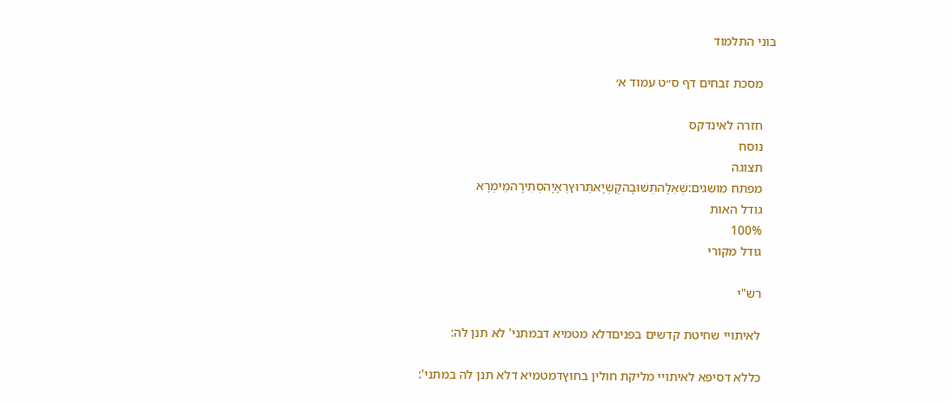בוני התלמוד

    מסכת זבחים דף ס״ט עמוד א׳

    חזרה לאינדקס
    נוסח
    תצוגה
    מפתח מושגים:שְׁאֵלָהתְּשׁוּבָהקֻשְׁיָאתֵּרוּץרְאָיָהסְתִירָהמֵימְרָא
    גודל האות
    100%
    גודל מקורי

    רש"י

    לאיתויי שחיטת קדשים בפניםדלא מטמיא דבמתני' לא תנן לה:

    כללא דסיפא לאיתויי מליקת חולין בחוץדמטמיא דלא תנן לה במתני':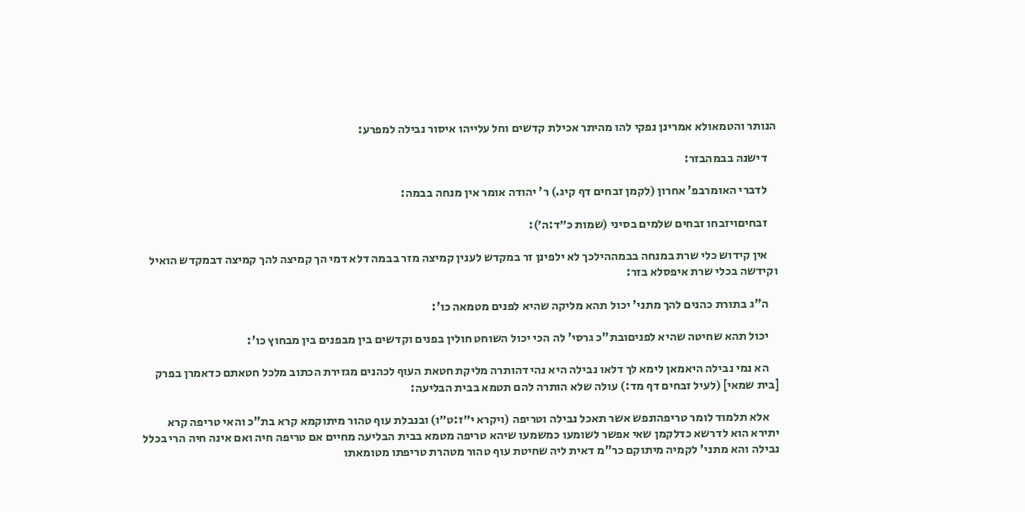הנותר והטמאולא אמרינן נפקי להו מהיתר אכילת קדשים וחל עלייהו איסור נבילה למפרע:

    דישנה בבמהבזר:

    לדברי האומרבפ' אחרון (לקמן זבחים דף קיג.) ר' יהודה אומר אין מנחה בבמה:

    זבחיםויזבחו זבחים שלמים בסיני (שמות כ״ד:ה׳):

    אין קידוש כלי שרת במנחה בבמההילכך לא ילפינן זר במקדש לענין קמיצה מזר בבמה דלא דמי הך קמיצה להך קמיצה דבמקדש הואיל וקידשה בכלי שרת איפסלא בזר:

    ה"ג בתורת כהנים להך מתני' יכול תהא מליקה שהיא לפנים מטמאה כו':

    יכול תהא שחיטה שהיא לפניםובת"כ גרסי' לה הכי יכול השוחט חולין בפנים וקדשים בין מבפנים בין מבחוץ כו':

    הא נמי נבילה היאמאן לימא לך דלאו נבילה היא נהי דהותרה מליקת חטאת העוף לכהנים מגזירת הכתוב מלכל חטאתם כדאמרן בפרק [בית שמאי] (לעיל זבחים דף מד:) עולה שלא הותרה להם תטמא בבית הבליעה:

    אלא תלמוד לומר טריפהונפש אשר תאכל נבילה וטריפה (ויקרא י״ז:ט״ו) ובנבלת עוף טהור מיתוקמא קרא בת"כ והאי טריפה קרא יתירא הוא לדרשא כדלקמן שאי אפשר לשומעו כמשמעו שיהא טריפה מטמא בבית הבליעה מחיים אם טריפה חיה ואם אינה חיה הרי בכלל נבילה והא מתני' לקמיה מיתוקם כר"מ דאית ליה שחיטת עוף טהור מטהרת טריפתו מטומאתו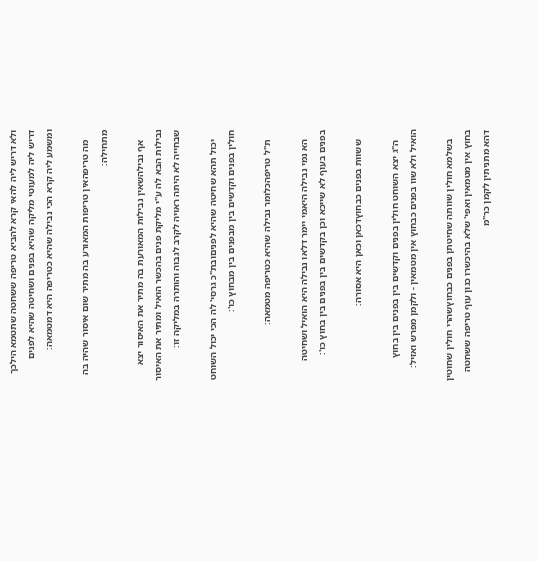ולא דריש ליה להאי קרא להביא טריפה ששחטה שתטמא הילכך דריש ליה למעוטי מליקה שהיא בפנים ושחיטה שהיא לפנים ומשמע ליה קרא הכי נבילה שהיא כטריפה היא דמטמאה:

    מה טריפהאין טריפות המאורע בה מתיר שום איסור שהיה בה מתחילה:

    אף נבילהשאין נבילות המאורעת בה מתיר את האיסור יצא נבילות הבא לה ע"י מליקת פנים בהכשר הואיל ומתיר את האיסור שבחייה לא היתה ראויה לקרב לגבוה והותרה במליקה זו:

    יכול תהא שחיטה שהיא לפניםובת"כ גרסי' לה הכי יכול השוחט חולין בפנים וקדשים בין מבפנים בין מבחוץ כו':

    ת"ל טריפהכלומר נבילה שהיא כטריפה מטמאה:

    הא נמי נבילה היאמי יימר דלאו נבילה היא הואיל ושחיטה בפנים בעוף לא שייכא וכן בקדשים בין בפנים בין בחוץ כו':

    ששוות בפנים כבחוץדכאן וכאן היא אסורה:

    ה"ג יצא השוחט חולין בפנים וקדשים בין בפנים בין בחוץ הואיל ולא שוו בפנים כבחוץ אין מטמאין - ולקמן מפרש ואזיל:

    בשלמא חולין שוותה שחיטתן בפנים כבחוץשהרי חולין שחוטין בחוץ אין מטמאין ואפי' שלא בהיכשרו כגון עוף טריפה ששחטה דהא מתניתין לקמן כר"מ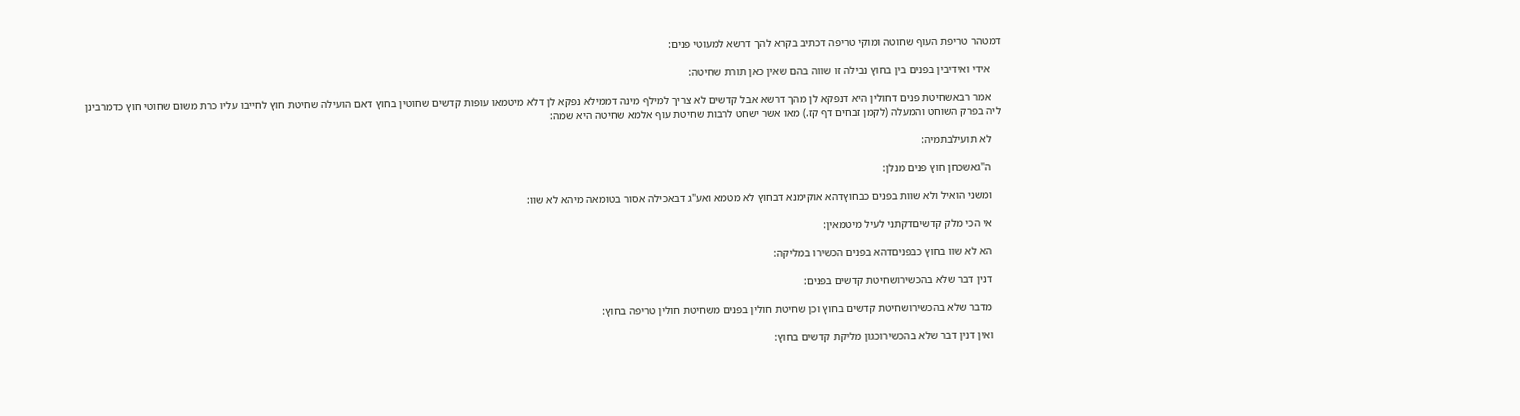דמטהר טריפת העוף שחוטה ומוקי טריפה דכתיב בקרא להך דרשא למעוטי פנים:

    אידי ואידיבין בפנים בין בחוץ נבילה זו שווה בהם שאין כאן תורת שחיטה:

    אמר רבאשחיטת פנים דחולין היא דנפקא לן מהך דרשא אבל קדשים לא צריך למילף מינה דממילא נפקא לן דלא מיטמאו עופות קדשים שחוטין בחוץ דאם הועילה שחיטת חוץ לחייבו עליו כרת משום שחוטי חוץ כדמרבינן ליה בפרק השוחט והמעלה (לקמן זבחים דף קז.) מאו אשר ישחט לרבות שחיטת עוף אלמא שחיטה היא שמה:

    לא תועילבתמיה:

    ה"גאשכחן חוץ פנים מנלן:

    ומשני הואיל ולא שוות בפנים כבחוץדהא אוקימנא דבחוץ לא מטמא ואע"ג דבאכילה אסור בטומאה מיהא לא שוו:

    אי הכי מלק קדשיםדקתני לעיל מיטמאין:

    הא לא שוו בחוץ כבפניםדהא בפנים הכשירו במליקה:

    דנין דבר שלא בהכשירושחיטת קדשים בפנים:

    מדבר שלא בהכשירושחיטת קדשים בחוץ וכן שחיטת חולין בפנים משחיטת חולין טריפה בחוץ:

    ואין דנין דבר שלא בהכשירוכגון מליקת קדשים בחוץ: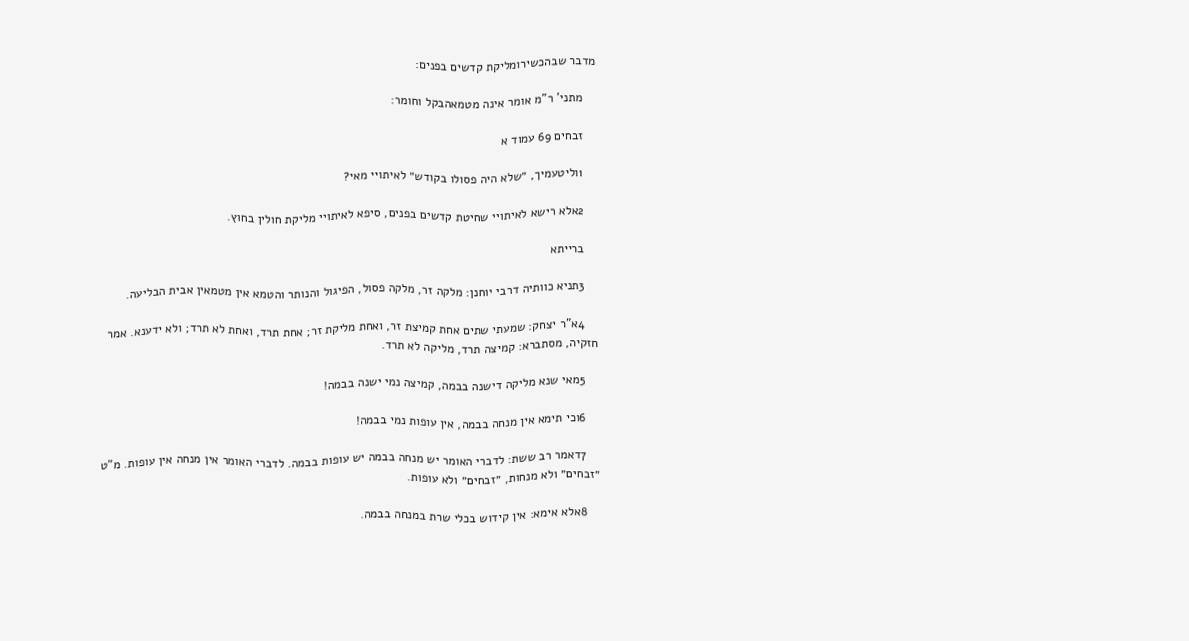מדבר שבהכשירומליקת קדשים בפנים:

    מתני' ר"מ אומר אינה מטמאהבקל וחומר:

    זבחים 69 עמוד א

    1וליטעמיך, ״שלא היה פסולו בקודש״ לאיתויי מאי?

    2אלא רישא לאיתויי שחיטת קדשים בפנים, סיפא לאיתויי מליקת חולין בחוץ.

    ברייתא

    3תניא כוותיה דרבי יוחנן: מלקה זר, מלקה פסול, הפיגול והנותר והטמא אין מטמאין אבית הבליעה.

    4א"ר יצחק: שמעתי שתים אחת קמיצת זר, ואחת מליקת זר; אחת תרד, ואחת לא תרד; ולא ידענא. אמר חזקיה, מסתברא: קמיצה תרד, מליקה לא תרד.

    5מאי שנא מליקה דישנה בבמה, קמיצה נמי ישנה בבמה!

    6וכי תימא אין מנחה בבמה, אין עופות נמי בבמה!

    7דאמר רב ששת: לדברי האומר יש מנחה בבמה יש עופות בבמה. לדברי האומר אין מנחה אין עופות. מ"ט ״זבחים״ ולא מנחות, ״זבחים״ ולא עופות.

    8אלא אימא: אין קידוש בכלי שרת במנחה בבמה.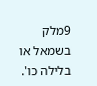9מלק בשמאל או בלילה כו'.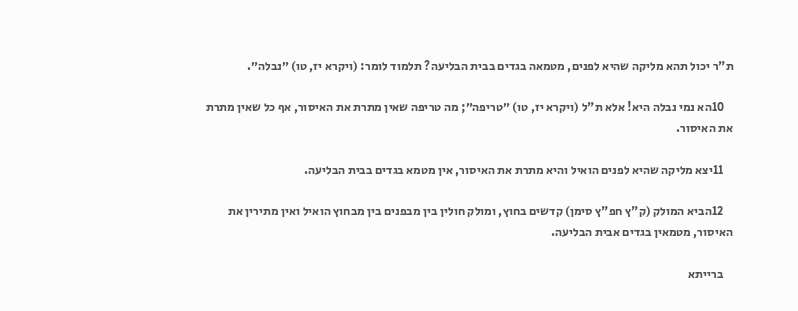ת"ר יכול תהא מליקה שהיא לפנים, מטמאה בגדים בבית הבליעה? תלמוד לומר: (ויקרא יז, טו) ״נבלה״.

    10הא נמי נבלה היא! אלא ת"ל (ויקרא יז, טו) ״טריפה״; מה טריפה שאין מתרת את האיסור, אף כל שאין מתרת את האיסור.

    11יצא מליקה שהיא לפנים הואיל והיא מתרת את האיסור, אין מטמא בגדים בבית הבליעה.

    12הביא המולק (ק"ץ חפ"ץ סימן) קדשים בחוץ, ומולק חולין בין מבפנים בין מבחוץ הואיל ואין מתירין את האיסור, מטמאין בגדים אבית הבליעה.

    ברייתא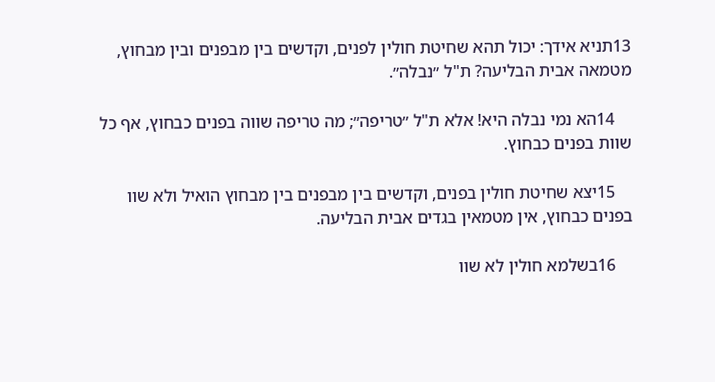13תניא אידך: יכול תהא שחיטת חולין לפנים, וקדשים בין מבפנים ובין מבחוץ, מטמאה אבית הבליעה? ת"ל ״נבלה״.

    14הא נמי נבלה היא! אלא ת"ל ״טריפה״; מה טריפה שווה בפנים כבחוץ, אף כל שוות בפנים כבחוץ.

    15יצא שחיטת חולין בפנים, וקדשים בין מבפנים בין מבחוץ הואיל ולא שוו בפנים כבחוץ, אין מטמאין בגדים אבית הבליעה.

    16בשלמא חולין לא שוו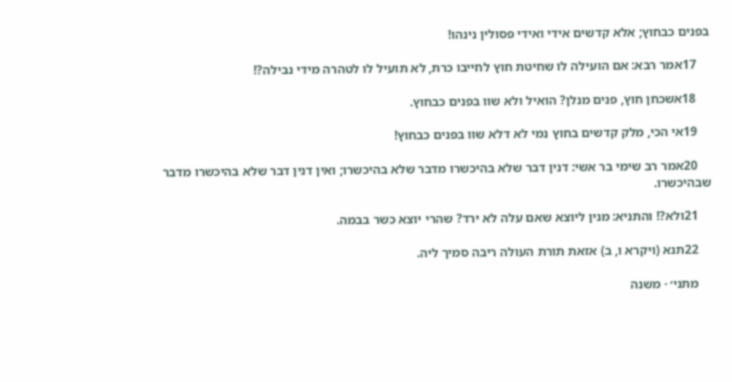בפנים כבחוץ; אלא קדשים אידי ואידי פסולין נינהו!

    17אמר רבא: אם הועילה לו שחיטת חוץ לחייבו כרת, לא תועיל לו לטהרה מידי נבילה?!

    18אשכחן חוץ, פנים מנלן? הואיל ולא שוו בפנים כבחוץ.

    19אי הכי, מלק קדשים בחוץ נמי לא דלא שוו בפנים כבחוץ!

    20אמר רב שימי בר אשי: דנין דבר שלא בהיכשרו מדבר שלא בהיכשרו; ואין דנין דבר שלא בהיכשרו מדבר שבהיכשרו.

    21ולא?! והתניא: מנין ליוצא שאם עלה לא ירד? שהרי יוצא כשר בבמה.

    22תנא (ויקרא ו, ב) אזאת תורת העולה ריבה סמיך ליה.

    מתני׳ · משנה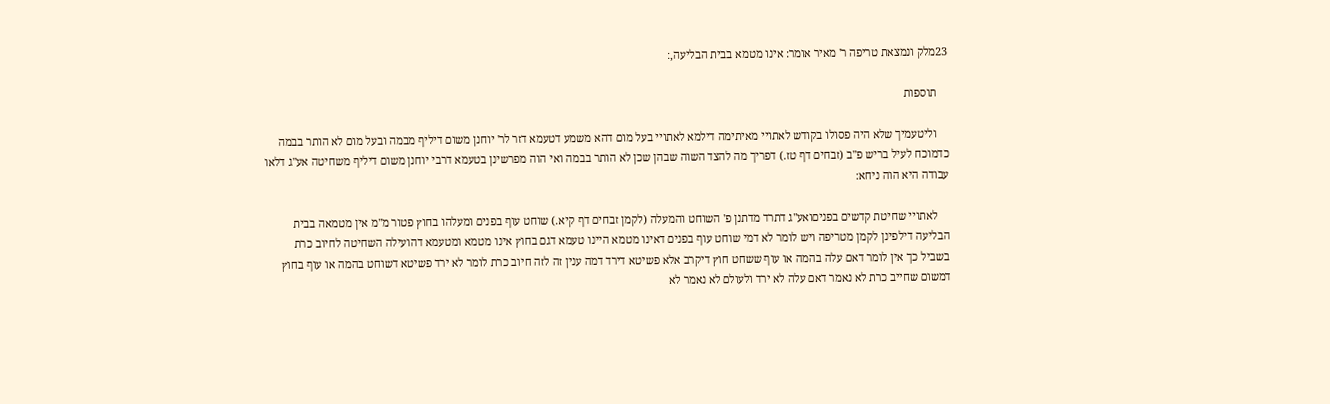23מלק ונמצאת טריפה ר' מאיר אומר: אינו מטמא בבית הבליעה,׃

    תוספות

    וליטעמיך שלא היה פסולו בקודש לאתויי מאיתימה דילמא לאתויי בעל מום דהא משמע דטעמא דזר לר' יוחנן משום דיליף מבמה ובעל מום לא הותר בבמה כדמוכח לעיל בריש פ"ב (זבחים דף טז.) דפריך מה להצד השוה שבהן שכן לא הותר בבמה ואי הוה מפרשינן בטעמא דרבי יוחנן משום דיליף משחיטה אע"ג דלאו עבודה היא הוה ניחא:

    לאתויי שחיטת קדשים בפניםואע"ג דתרד מדתנן פ' השוחט והמעלה (לקמן זבחים דף קיא.) שוחט עוף בפנים ומעלהו בחוץ פטור מ"מ אין מטמאה בבית הבליעה דילפינן לקמן מטריפה ויש לומר לא דמי שוחט עוף בפנים דאינו מטמא היינו טעמא דגם בחוץ אינו מטמא ומטעמא דהועילה השחיטה לחיוב כרת בשביל כך אין לומר דאם עלה בהמה או עוף ששחט חוץ דיקרב אלא פשיטא דירד דמה ענין זה לזה חיוב כרת לומר לא ירד פשיטא דשוחט בהמה או עוף בחוץ דמשום שחייב כרת לא נאמר דאם עלה לא ירד ולעולם לא נאמר לא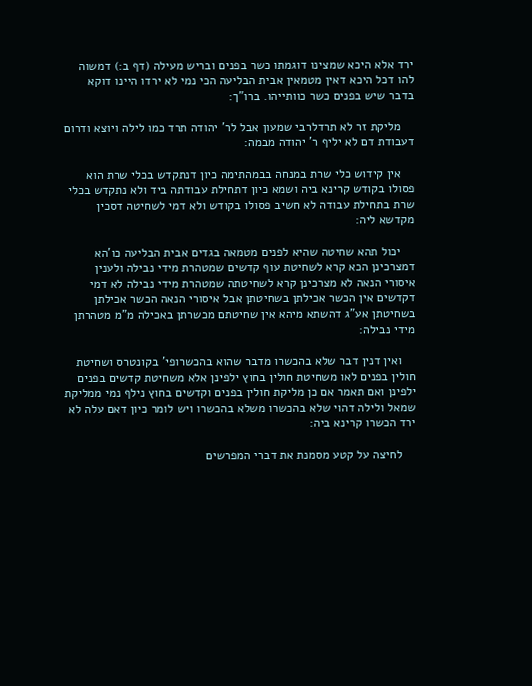ירד אלא היכא שמצינו דוגמתו כשר בפנים ובריש מעילה (דף ב:) דמשוה להו דכל היכא דאין מטמאין אבית הבליעה הכי נמי לא ירדו היינו דוקא בדבר שיש בפנים כשר כוותייהו. ברו"ך:

    מליקת זר לא תרדלרבי שמעון אבל לר' יהודה תרד כמו לילה ויוצא ודרום דעבודת דם לא יליף ר' יהודה מבמה:

    אין קידוש כלי שרת במנחה בבמהתימה כיון דנתקדש בכלי שרת הוא פסולו בקודש קרינא ביה ושמא כיון דתחילת עבודתה ביד ולא נתקדש בכלי שרת בתחילת עבודה לא חשיב פסולו בקודש ולא דמי לשחיטה דסכין מקדשא ליה:

    יכול תהא שחיטה שהיא לפנים מטמאה בגדים אבית הבליעה כו'הא דמצרכינן הכא קרא לשחיטת עוף קדשים שמטהרת מידי נבילה ולענין איסורי הנאה לא מצרכינן קרא לשחיטתה שמטהרת מידי נבילה לא דמי דקדשים אין הכשר אכילתן בשחיטתן אבל איסורי הנאה הכשר אכילתן בשחיטתן אע"ג דהשתא מיהא אין שחיטתם מכשרתן באכילה מ"מ מטהרתן מידי נבילה:

    ואין דנין דבר שלא בהכשרו מדבר שהוא בהכשרופי' בקונטרס ושחיטת חולין בפנים לאו משחיטת חולין בחוץ ילפינן אלא משחיטת קדשים בפנים ילפינן ואם תאמר אם כן מליקת חולין בפנים וקדשים בחוץ נילף נמי ממליקת שמאל ולילה דהוי שלא בהכשרו משלא בהכשרו ויש לומר כיון דאם עלה לא ירד הכשרו קרינא ביה:

    לחיצה על קטע מסמנת את דברי המפרשים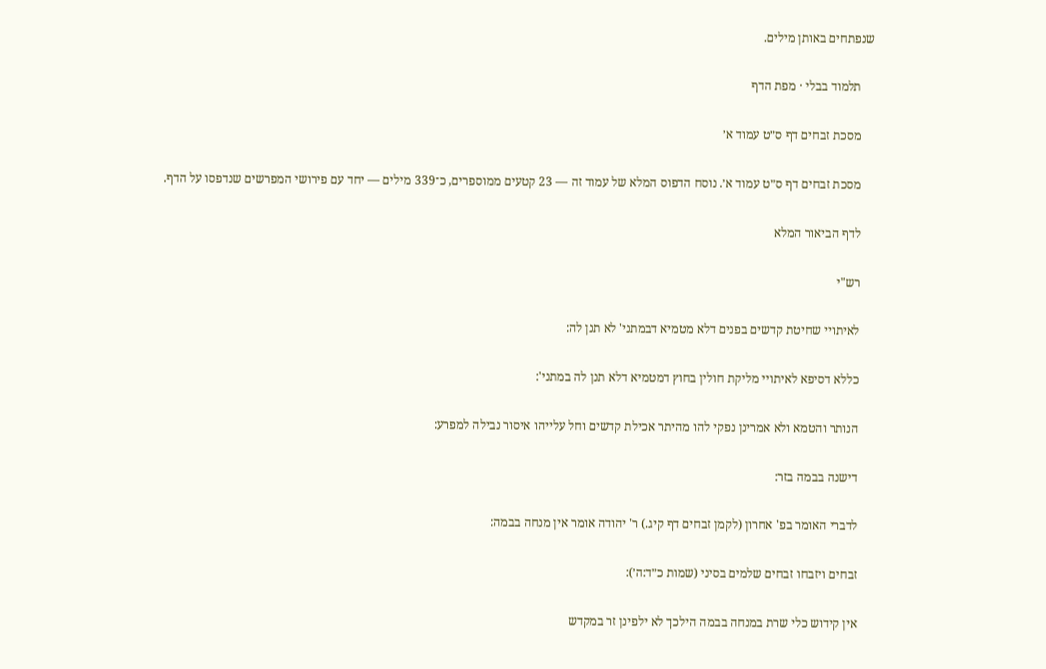שנפתחים באותן מילים.

    תלמוד בבלי · מפת הדף

    מסכת זבחים דף ס״ט עמוד א׳

    מסכת זבחים דף ס״ט עמוד א׳. נוסח הדפוס המלא של עמוד זה — 23 קטעים ממוספרים, כ־339 מילים — יחד עם פירושי המפרשים שנדפסו על הדף.

    לדף הביאור המלא

    רש"י

    לאיתויי שחיטת קדשים בפנים דלא מטמיא דבמתני' לא תנן לה:

    כללא דסיפא לאיתויי מליקת חולין בחוץ דמטמיא דלא תנן לה במתני':

    הנותר והטמא ולא אמרינן נפקי להו מהיתר אכילת קדשים וחל עלייהו איסור נבילה למפרע:

    דישנה בבמה בזר:

    לדברי האומר בפ' אחרון (לקמן זבחים דף קיג.) ר' יהודה אומר אין מנחה בבמה:

    זבחים ויזבחו זבחים שלמים בסיני (שמות כ״ד:ה׳):

    אין קידוש כלי שרת במנחה בבמה הילכך לא ילפינן זר במקדש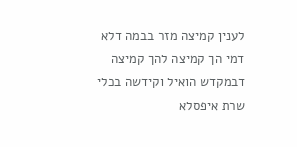לענין קמיצה מזר בבמה דלא דמי הך קמיצה להך קמיצה דבמקדש הואיל וקידשה בכלי שרת איפסלא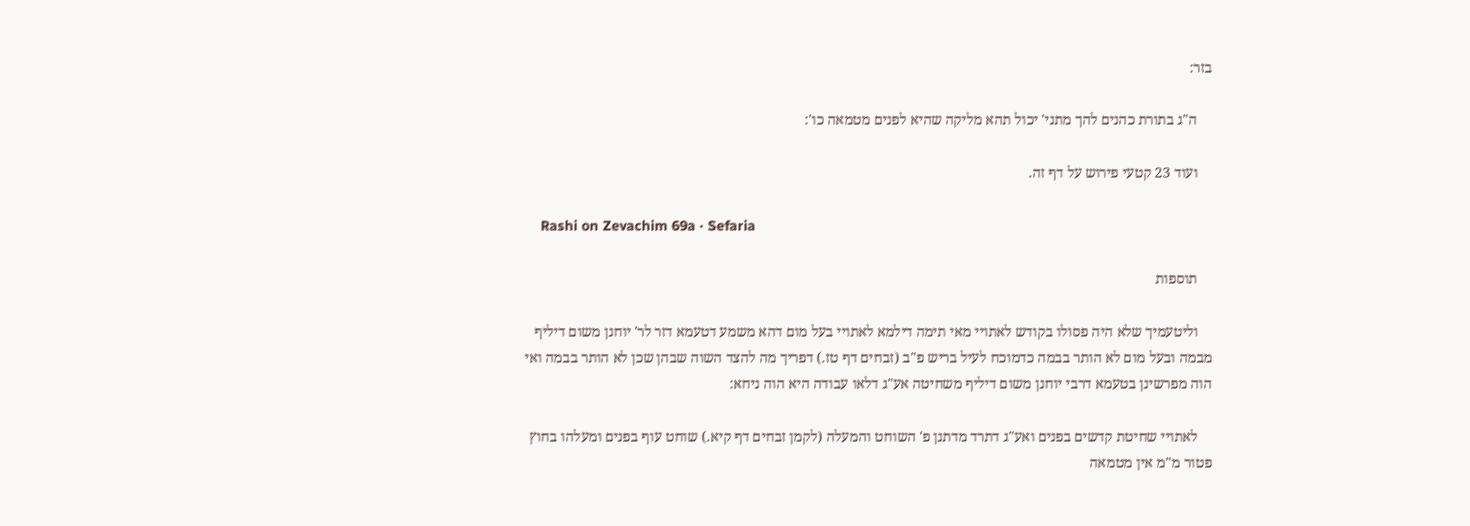בזר:

    ה"ג בתורת כהנים להך מתני' יכול תהא מליקה שהיא לפנים מטמאה כו':

    ועוד 23 קטעי פירוש על דף זה.

    Rashi on Zevachim 69a · Sefaria

    תוספות

    וליטעמיך שלא היה פסולו בקודש לאתויי מאי תימה דילמא לאתויי בעל מום דהא משמע דטעמא דזר לר' יוחנן משום דיליף מבמה ובעל מום לא הותר בבמה כדמוכח לעיל בריש פ"ב (זבחים דף טז.) דפריך מה להצד השוה שבהן שכן לא הותר בבמה ואי הוה מפרשינן בטעמא דרבי יוחנן משום דיליף משחיטה אע"ג דלאו עבודה היא הוה ניחא:

    לאתויי שחיטת קדשים בפנים ואע"ג דתרד מדתנן פ' השוחט והמעלה (לקמן זבחים דף קיא.) שוחט עוף בפנים ומעלהו בחוץ פטור מ"מ אין מטמאה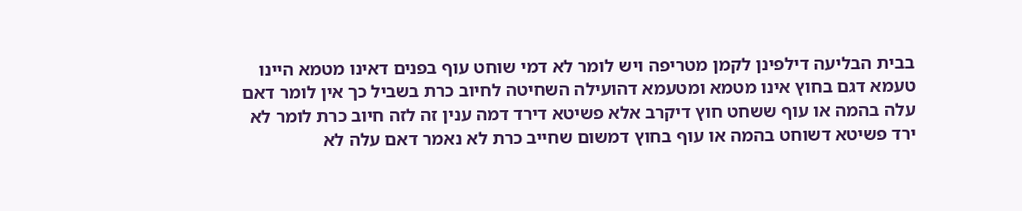בבית הבליעה דילפינן לקמן מטריפה ויש לומר לא דמי שוחט עוף בפנים דאינו מטמא היינו טעמא דגם בחוץ אינו מטמא ומטעמא דהועילה השחיטה לחיוב כרת בשביל כך אין לומר דאם עלה בהמה או עוף ששחט חוץ דיקרב אלא פשיטא דירד דמה ענין זה לזה חיוב כרת לומר לא ירד פשיטא דשוחט בהמה או עוף בחוץ דמשום שחייב כרת לא נאמר דאם עלה לא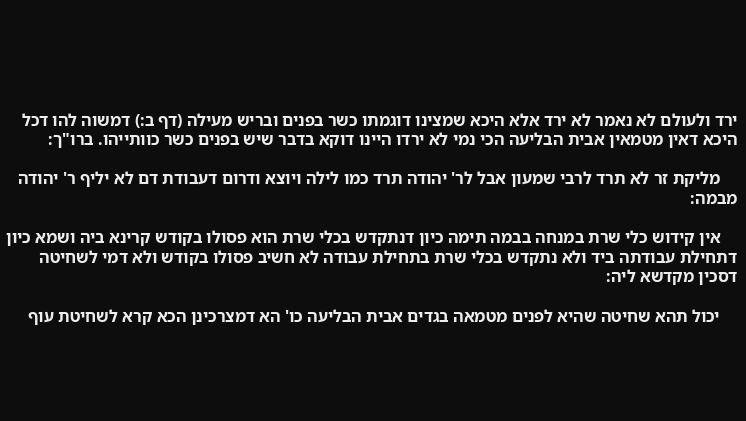ירד ולעולם לא נאמר לא ירד אלא היכא שמצינו דוגמתו כשר בפנים ובריש מעילה (דף ב:) דמשוה להו דכל היכא דאין מטמאין אבית הבליעה הכי נמי לא ירדו היינו דוקא בדבר שיש בפנים כשר כוותייהו. ברו"ך:

    מליקת זר לא תרד לרבי שמעון אבל לר' יהודה תרד כמו לילה ויוצא ודרום דעבודת דם לא יליף ר' יהודה מבמה:

    אין קידוש כלי שרת במנחה בבמה תימה כיון דנתקדש בכלי שרת הוא פסולו בקודש קרינא ביה ושמא כיון דתחילת עבודתה ביד ולא נתקדש בכלי שרת בתחילת עבודה לא חשיב פסולו בקודש ולא דמי לשחיטה דסכין מקדשא ליה:

    יכול תהא שחיטה שהיא לפנים מטמאה בגדים אבית הבליעה כו' הא דמצרכינן הכא קרא לשחיטת עוף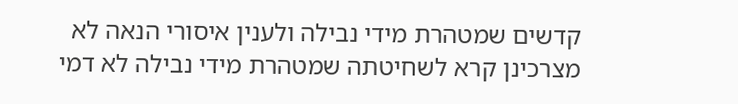קדשים שמטהרת מידי נבילה ולענין איסורי הנאה לא מצרכינן קרא לשחיטתה שמטהרת מידי נבילה לא דמי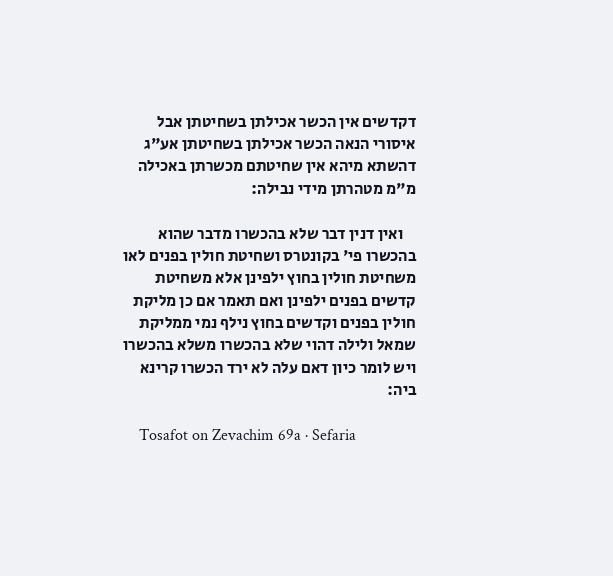דקדשים אין הכשר אכילתן בשחיטתן אבל איסורי הנאה הכשר אכילתן בשחיטתן אע"ג דהשתא מיהא אין שחיטתם מכשרתן באכילה מ"מ מטהרתן מידי נבילה:

    ואין דנין דבר שלא בהכשרו מדבר שהוא בהכשרו פי' בקונטרס ושחיטת חולין בפנים לאו משחיטת חולין בחוץ ילפינן אלא משחיטת קדשים בפנים ילפינן ואם תאמר אם כן מליקת חולין בפנים וקדשים בחוץ נילף נמי ממליקת שמאל ולילה דהוי שלא בהכשרו משלא בהכשרו ויש לומר כיון דאם עלה לא ירד הכשרו קרינא ביה:

    Tosafot on Zevachim 69a · Sefaria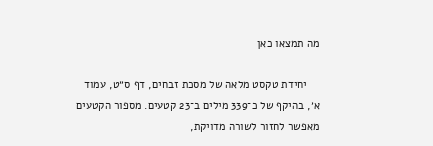מה תמצאו כאן

    יחידת טקסט מלאה של מסכת זבחים, דף ס״ט, עמוד א׳, בהיקף של כ־339 מילים ב־23 קטעים. מספור הקטעים מאפשר לחזור לשורה מדויקת,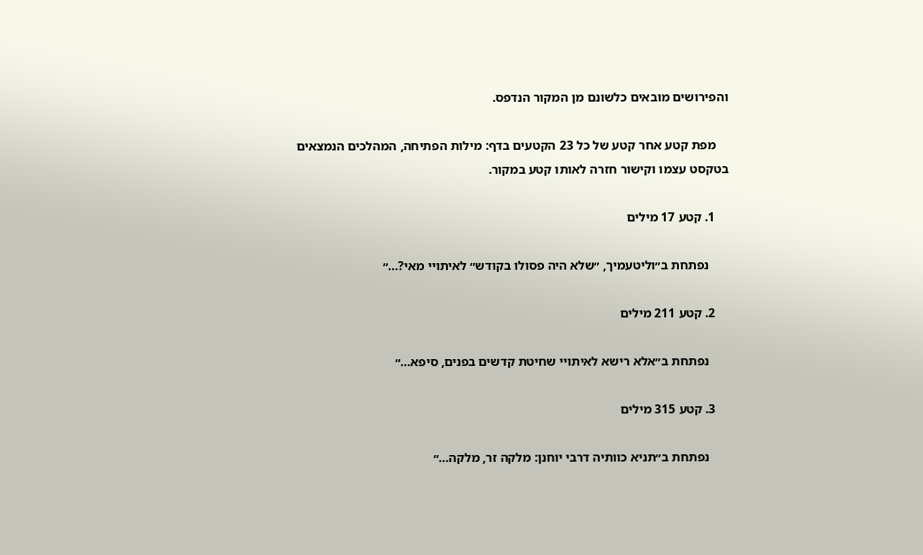והפירושים מובאים כלשונם מן המקור הנדפס.

    מפת קטע אחר קטע של כל 23 הקטעים בדף: מילות הפתיחה, המהלכים הנמצאים בטקסט עצמו וקישור חזרה לאותו קטע במקור.

    1. קטע 17 מילים

      נפתחת ב״וליטעמיך, ״שלא היה פסולו בקודש״ לאיתויי מאי?…״

    2. קטע 211 מילים

      נפתחת ב״אלא רישא לאיתויי שחיטת קדשים בפנים, סיפא…״

    3. קטע 315 מילים

      נפתחת ב״תניא כוותיה דרבי יוחנן: מלקה זר, מלקה…״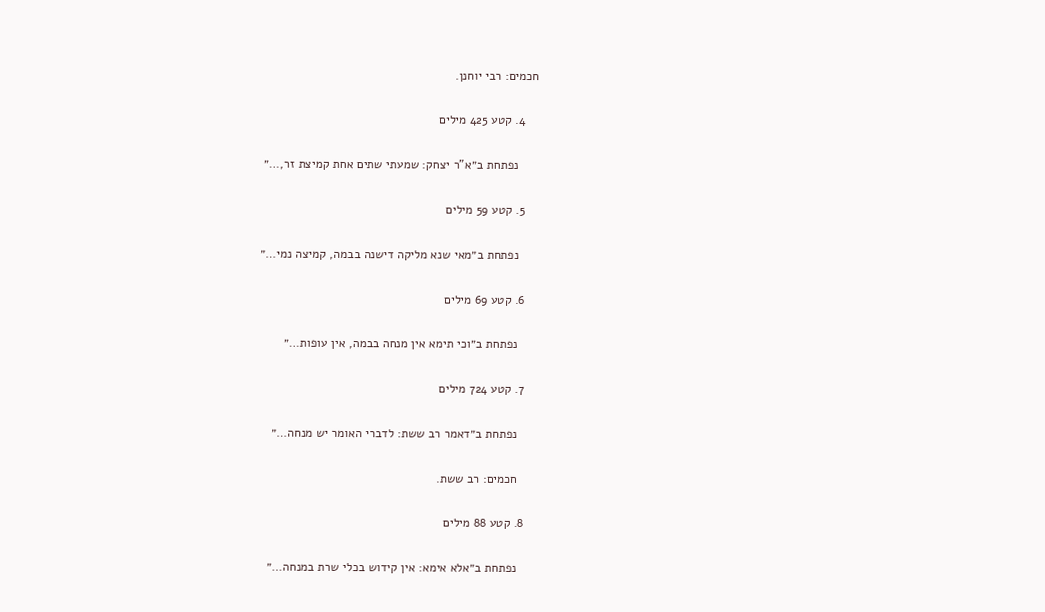חכמים: רבי יוחנן.

    4. קטע 425 מילים

      נפתחת ב״א"ר יצחק: שמעתי שתים אחת קמיצת זר,…״

    5. קטע 59 מילים

      נפתחת ב״מאי שנא מליקה דישנה בבמה, קמיצה נמי…״

    6. קטע 69 מילים

      נפתחת ב״וכי תימא אין מנחה בבמה, אין עופות…״

    7. קטע 724 מילים

      נפתחת ב״דאמר רב ששת: לדברי האומר יש מנחה…״

      חכמים: רב ששת.

    8. קטע 88 מילים

      נפתחת ב״אלא אימא: אין קידוש בכלי שרת במנחה…״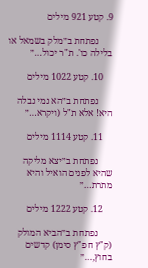9. קטע 921 מילים

      נפתחת ב״מלק בשמאל או בלילה כו'. ת"ר יכול…״

    10. קטע 1022 מילים

      נפתחת ב״הא נמי נבלה היא! אלא ת"ל (ויקרא…״

    11. קטע 1114 מילים

      נפתחת ב״יצא מליקה שהיא לפנים הואיל והיא מתרת…״

    12. קטע 1222 מילים

      נפתחת ב״הביא המולק (ק"ץ חפ"ץ סימן) קדשים בחוץ,…״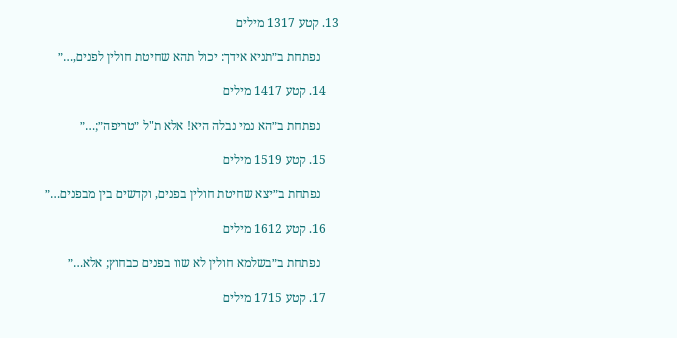13. קטע 1317 מילים

      נפתחת ב״תניא אידך: יכול תהא שחיטת חולין לפנים,…״

    14. קטע 1417 מילים

      נפתחת ב״הא נמי נבלה היא! אלא ת"ל ״טריפה״;…״

    15. קטע 1519 מילים

      נפתחת ב״יצא שחיטת חולין בפנים, וקדשים בין מבפנים…״

    16. קטע 1612 מילים

      נפתחת ב״בשלמא חולין לא שוו בפנים כבחוץ; אלא…״

    17. קטע 1715 מילים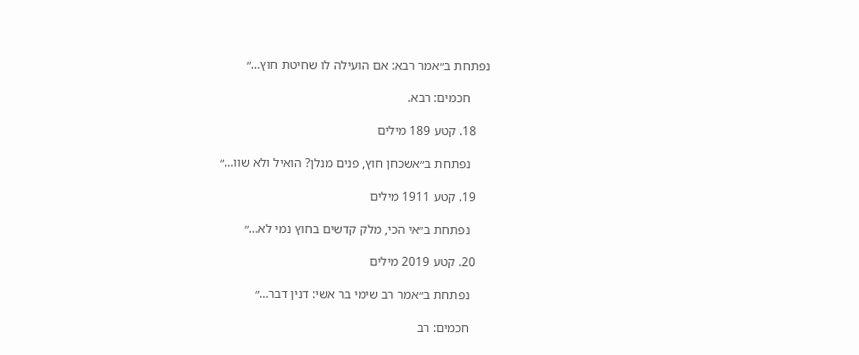נפתחת ב״אמר רבא: אם הועילה לו שחיטת חוץ…״

      חכמים: רבא.

    18. קטע 189 מילים

      נפתחת ב״אשכחן חוץ, פנים מנלן? הואיל ולא שוו…״

    19. קטע 1911 מילים

      נפתחת ב״אי הכי, מלק קדשים בחוץ נמי לא…״

    20. קטע 2019 מילים

      נפתחת ב״אמר רב שימי בר אשי: דנין דבר…״

      חכמים: רב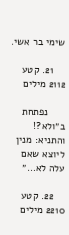שימי בר אשי.

    21. קטע 2112 מילים

      נפתחת ב״ולא?! והתניא: מנין ליוצא שאם עלה לא…״

    22. קטע 2210 מילים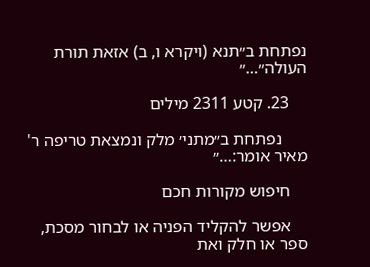נפתחת ב״תנא (ויקרא ו, ב) אזאת תורת העולה״…״

    23. קטע 2311 מילים

      נפתחת ב״מתני׳ מלק ונמצאת טריפה ר' מאיר אומר:…״

    חיפוש מקורות חכם

    אפשר להקליד הפניה או לבחור מסכת, ספר או חלק ואת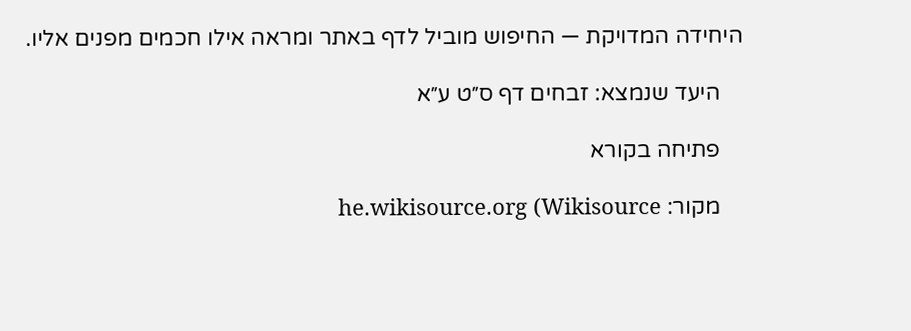היחידה המדויקת — החיפוש מוביל לדף באתר ומראה אילו חכמים מפנים אליו.

    היעד שנמצא: זבחים דף ס״ט ע״א

    פתיחה בקורא

    מקור: he.wikisource.org (Wikisource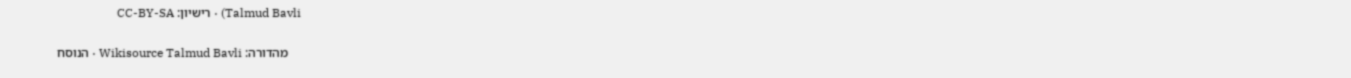Talmud Bavli) · רישיון: CC-BY-SA

    מהדורה: Wikisource Talmud Bavli · הנוסח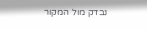נבדק מול המקור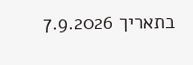בתאריך 7.9.2026